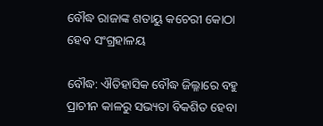ବୌଦ୍ଧ ରାଜାଙ୍କ ଶତାୟୁ କଚେରୀ କୋଠା ହେବ ସଂଗ୍ରହାଳୟ

ବୌଦ୍ଧ: ଐତିହାସିକ ବୌଦ୍ଧ ଜିଲ୍ଳାରେ ବହୁ ପ୍ରାଚୀନ କାଳରୁ ସଭ୍ୟତା ବିକଶିତ ହେବା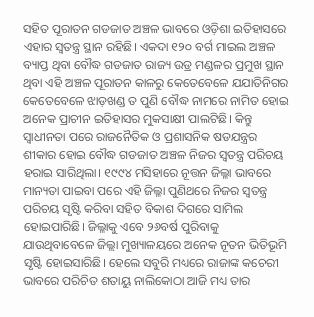ସହିତ ପୂରାତନ ଗଡଜାତ ଅଞ୍ଚଳ ଭାବରେ ଓଡ଼ିଶା ଇତିହାସରେ ଏହାର ସ୍ୱତନ୍ତ୍ର ସ୍ଥାନ ରହିଛି। ଏକଦା ୧୨୦ ବର୍ଗ ମାଇଲ ଅଞ୍ଚଳ ବ୍ୟାପ୍ତ ଥିବା ବୌଦ୍ଧ ଗଡଜାତ ରାଜ୍ୟ ଉଡ୍ର ମଣ୍ଡଳର ପ୍ରମୁଖ ସ୍ଥାନ ଥିବା ଏହି ଅଞ୍ଚଳ ପୂରାତନ କାଳରୁ କେତେବେଳେ ଯଯାତିନିଗର କେତେବେଳେ ଝାଡ଼ଖଣ୍ଡ ତ ପୁଣି ବୌଦ୍ଧ ନାମରେ ନାମିତ ହୋଇ ଅନେକ ପ୍ରାଚୀନ ଇତିହାସର ମୁକସାକ୍ଷୀ ପାଲଟିଛି। କିନ୍ତୁ ସ୍ୱାଧୀନତା ପରେ ରାଜନୈତିକ ଓ ପ୍ରଶାସନିକ ଷଡଯନ୍ତ୍ରର ଶୀକାର ହୋଇ ବୌଦ୍ଧ ଗଡଜାତ ଅଞ୍ଚଳ ନିଜର ସ୍ୱତନ୍ତ୍ର ପରିଚୟ ହରାଇ ସାରିଥିଲା। ୧୯୯୪ ମସିହାରେ ନୂତ୍ତନ ଜିଲ୍ଳା ଭାବରେ ମାନ୍ୟତା ପାଇବା ପରେ ଏହି ଜିଲ୍ଳା ପୁଣିଥରେ ନିଜର ସ୍ୱତନ୍ତ୍ର ପରିଚୟ ସୃଷ୍ଟି କରିବା ସହିତ ବିକାଶ ଦିଗରେ ସାମିଲ ହୋଇପାରିଛି। ଜିଲ୍ଳାକୁ ଏବେ ୨୬ବର୍ଷ ପୁରିବାକୁ ଯାଉଥିବାବେଳେ ଜିଲ୍ଲା ମୁଖ୍ୟାଳୟରେ ଅନେକ ନୂତନ ଭିତିଭୂମି ସୃଷ୍ଟି ହୋଇସାରିଛି। ହେଲେ ସବୁରି ମଧ୍ୟରେ ରାଜାଙ୍କ କଚେରୀ ଭାବରେ ପରିଚିତ ଶତାୟୁ ନାଲିକୋଠା ଆଜି ମଧ୍ୟ ତାର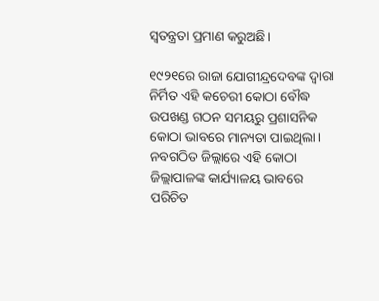ସ୍ୱତନ୍ତ୍ରତା ପ୍ରମାଣ କରୁଅଛି।

୧୯୨୧ରେ ରାଜା ଯୋଗୀନ୍ଦ୍ରଦେବଙ୍କ ଦ୍ୱାରା ନିର୍ମିତ ଏହି କଚେରୀ କୋଠା ବୌଦ୍ଧ ଉପଖଣ୍ଡ ଗଠନ ସମୟରୁ ପ୍ରଶାସନିକ କୋଠା ଭାବରେ ମାନ୍ୟତା ପାଇଥିଲା। ନବଗଠିତ ଜିଲ୍ଲାରେ ଏହି କୋଠା ଜିଲ୍ଲାପାଳଙ୍କ କାର୍ଯ୍ୟାଳୟ ଭାବରେ ପରିଚିତ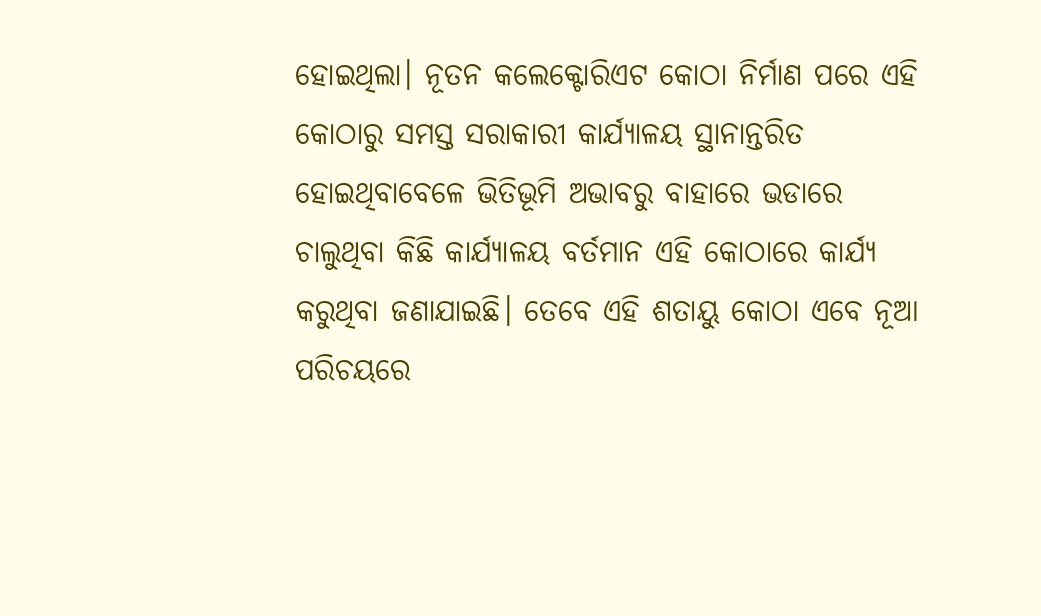ହୋଇଥିଲା। ନୂତନ କଲେକ୍ଟୋରିଏଟ କୋଠା ନିର୍ମାଣ ପରେ ଏହି କୋଠାରୁ ସମସ୍ତ ସରାକାରୀ କାର୍ଯ୍ୟାଳୟ ସ୍ଥାନାନ୍ତରିତ ହୋଇଥିବାବେଳେ ଭିତିଭୂମି ଅଭାବରୁ ବାହାରେ ଭଡାରେ ଚାଲୁଥିବା କିଛି କାର୍ଯ୍ୟାଳୟ ବର୍ତମାନ ଏହି କୋଠାରେ କାର୍ଯ୍ୟ କରୁଥିବା ଜଣାଯାଇଛି। ତେବେ ଏହି ଶତାୟୁ କୋଠା ଏବେ ନୂଆ ପରିଚୟରେ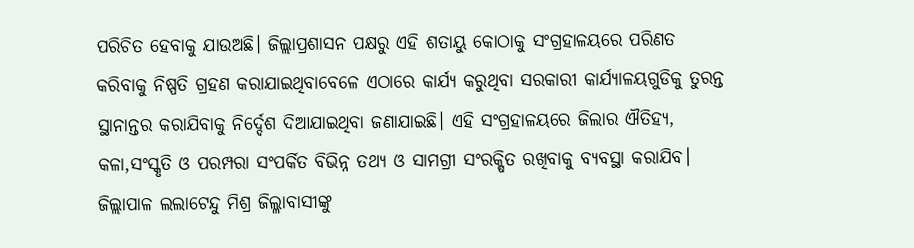ପରିଚିତ ହେବାକୁ ଯାଉଅଛି। ଜିଲ୍ଲାପ୍ରଶାସନ ପକ୍ଷରୁ ଏହି ଶତାୟୁ କୋଠାକୁ ସଂଗ୍ରହାଳୟରେ ପରିଣତ କରିବାକୁ ନିଷ୍ପତି ଗ୍ରହଣ କରାଯାଇଥିବାବେଳେ ଏଠାରେ କାର୍ଯ୍ୟ କରୁଥିବା ସରକାରୀ କାର୍ଯ୍ୟାଳୟଗୁଡିକୁ ତୁରନ୍ତ ସ୍ଥାନାନ୍ତର କରାଯିବାକୁ ନିର୍ଦ୍ଦେଶ ଦିଆଯାଇଥିବା ଜଣାଯାଇଛି। ଏହି ସଂଗ୍ରହାଳୟରେ ଜିଲାର ଐତିହ୍ୟ, କଳା,ସଂସ୍କୃତି ଓ ପରମ୍ପରା ସଂପର୍କିତ ବିଭିନ୍ନ ତଥ୍ୟ ଓ ସାମଗ୍ରୀ ସଂରକ୍ଷିତ ରଖିବାକୁ ବ୍ୟବସ୍ଥା କରାଯିବ। ଜିଲ୍ଲାପାଳ ଲଲାଟେନ୍ଦୁ ମିଶ୍ର ଜିଲ୍ଳାବାସୀଙ୍କୁ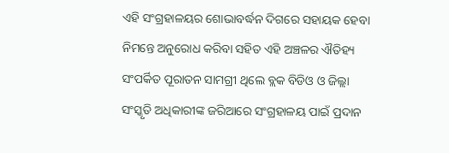ଏହି ସଂଗ୍ରହାଳୟର ଶୋଭାବର୍ଦ୍ଧନ ଦିଗରେ ସହାୟକ ହେବା ନିମନ୍ତେ ଅନୁରୋଧ କରିବା ସହିତ ଏହି ଅଞ୍ଚଳର ଐତିହ୍ୟ ସଂପର୍କିତ ପୂରାତନ ସାମଗ୍ରୀ ଥିଲେ ବ୍ଲକ ବିଡିଓ ଓ ଜିଲ୍ଲା ସଂସ୍କୃତି ଅଧିକାରୀଙ୍କ ଜରିଆରେ ସଂଗ୍ରହାଳୟ ପାଇଁ ପ୍ରଦାନ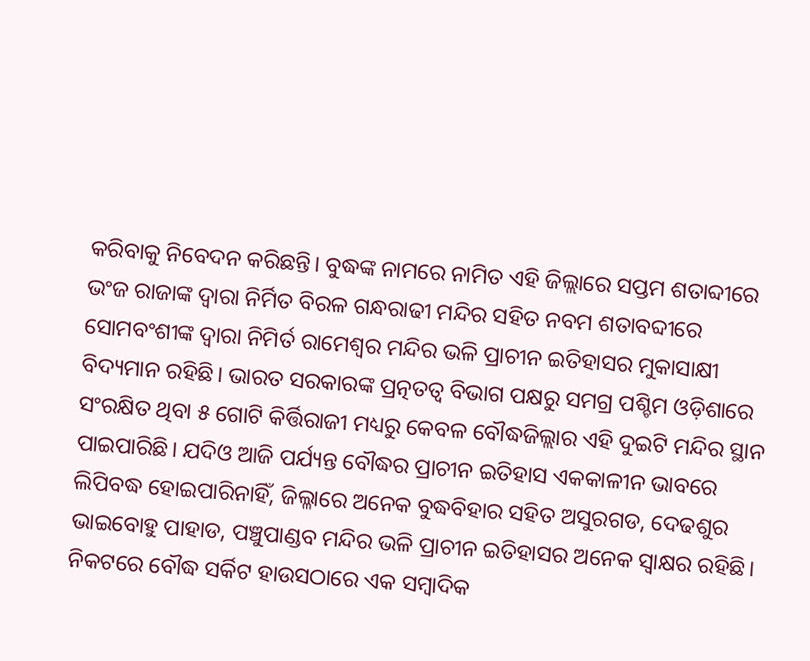କରିବାକୁ ନିବେଦନ କରିଛନ୍ତି। ବୁଦ୍ଧଙ୍କ ନାମରେ ନାମିତ ଏହି ଜିଲ୍ଲାରେ ସପ୍ତମ ଶତାବ୍ଦୀରେ ଭଂଜ ରାଜାଙ୍କ ଦ୍ୱାରା ନିର୍ମିତ ବିରଳ ଗନ୍ଧରାଢୀ ମନ୍ଦିର ସହିତ ନବମ ଶତାବବ୍ଦୀରେ ସୋମବଂଶୀଙ୍କ ଦ୍ୱାରା ନିମିର୍ତ ରାମେଶ୍ୱର ମନ୍ଦିର ଭଳି ପ୍ରାଚୀନ ଇତିହାସର ମୁକାସାକ୍ଷୀ ବିଦ୍ୟମାନ ରହିଛି। ଭାରତ ସରକାରଙ୍କ ପ୍ରତ୍ନତତ୍ୱ ବିଭାଗ ପକ୍ଷରୁ ସମଗ୍ର ପଶ୍ଚିମ ଓଡ଼ିଶାରେ ସଂରକ୍ଷିତ ଥିବା ୫ ଗୋଟି କିର୍ତ୍ତିରାଜୀ ମଧ୍ୟରୁ କେବଳ ବୌଦ୍ଧଜିଲ୍ଲାର ଏହି ଦୁଇଟି ମନ୍ଦିର ସ୍ଥାନ ପାଇପାରିଛି। ଯଦିଓ ଆଜି ପର୍ଯ୍ୟନ୍ତ ବୌଦ୍ଧର ପ୍ରାଚୀନ ଇତିହାସ ଏକକାଳୀନ ଭାବରେ ଲିପିବଦ୍ଧ ହୋଇପାରିନାହିଁ, ଜିଲ୍ଳାରେ ଅନେକ ବୁଦ୍ଧବିହାର ସହିତ ଅସୁରଗଡ, ଦେଢଶୁର ଭାଇବୋହୁ ପାହାଡ, ପଞ୍ଚୁପାଣ୍ଡବ ମନ୍ଦିର ଭଳି ପ୍ରାଚୀନ ଇତିହାସର ଅନେକ ସ୍ୱାକ୍ଷର ରହିଛି। ନିକଟରେ ବୌଦ୍ଧ ସର୍କିଟ ହାଉସଠାରେ ଏକ ସମ୍ବାଦିକ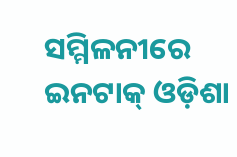ସମ୍ମିଳନୀରେ ଇନଟାକ୍‍ ଓଡ଼ିଶା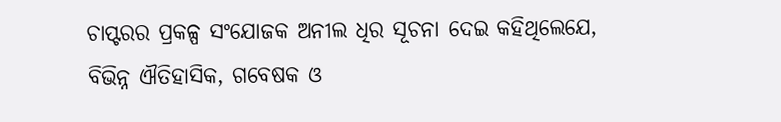ଚାପ୍ଟରର ପ୍ରକଳ୍ପ ସଂଯୋଜକ ଅନୀଲ ଧିର ସୂଚନା ଦେଇ କହିଥିଲେଯେ, ବିଭିନ୍ନ ଐତିହାସିକ, ଗବେଷକ ଓ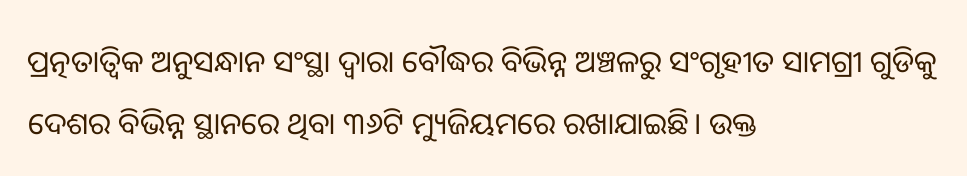ପ୍ରତ୍ନତାତ୍ୱିକ ଅନୁସନ୍ଧାନ ସଂସ୍ଥା ଦ୍ୱାରା ବୌଦ୍ଧର ବିଭିନ୍ନ ଅଞ୍ଚଳରୁ ସଂଗୃହୀତ ସାମଗ୍ରୀ ଗୁଡିକୁ ଦେଶର ବିଭିନ୍ନ ସ୍ଥାନରେ ଥିବା ୩୬ଟି ମ୍ୟୁଜିୟମରେ ରଖାଯାଇଛି। ଉକ୍ତ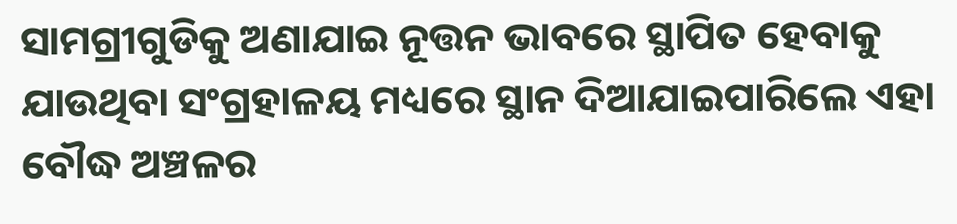ସାମଗ୍ରୀଗୁଡିକୁ ଅଣାଯାଇ ନୂତ୍ତନ ଭାବରେ ସ୍ଥାପିତ ହେବାକୁ ଯାଉଥିବା ସଂଗ୍ରହାଳୟ ମଧ୍ୟରେ ସ୍ଥାନ ଦିଆଯାଇପାରିଲେ ଏହା ବୌଦ୍ଧ ଅଞ୍ଚଳର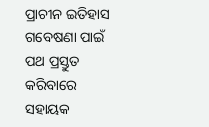ପ୍ରାଚୀନ ଇତିହାସ ଗବେଷଣା ପାଇଁ ପଥ ପ୍ରସ୍ତୁତ କରିବାରେ ସହାୟକ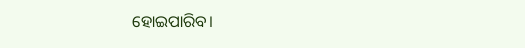ହୋଇପାରିବ।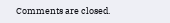Comments are closed.